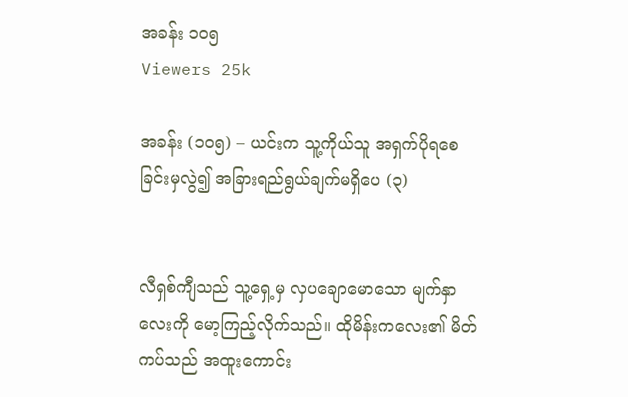အခန်း ၁၀၅
Viewers 25k

အခန်း (၁၀၅) – ယင်းက သူ့ကိုယ်သူ အရှက်ပိုရစေခြင်းမှလွဲ၍ အခြားရည်ရွယ်ချက်မရှိပေ (၃)


လီရှစ်ကျီသည် သူ့ရှေ့မှ လှပချောမောသော မျက်နှာလေးကို မော့ကြည့်လိုက်သည်။ ထိုမိန်းကလေး၏ မိတ်ကပ်သည် အထူးကောင်း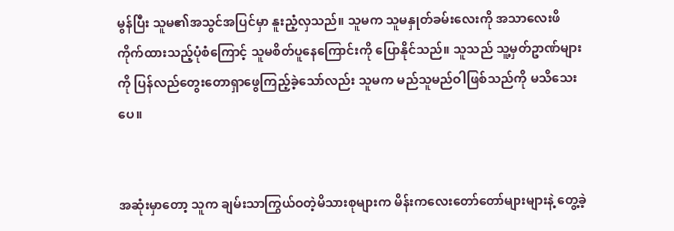မွန်ပြီး သူမ၏အသွင်အပြင်မှာ နူးညံ့လှသည်။ သူမက သူမနှုတ်ခမ်းလေးကို အသာလေးဖိကိုက်ထားသည့်ပုံစံကြောင့် သူမစိတ်ပူနေကြောင်းကို ပြောနိုင်သည်။ သူသည် သူ့မှတ်ဥာဏ်များကို ပြန်လည်တွေးတောရှာဖွေကြည့်ခဲ့သော်လည်း သူမက မည်သူမည်ဝါဖြစ်သည်ကို မသိသေးပေ။


အဆုံးမှာတော့ သူက ချမ်းသာကြွယ်ဝတဲ့မိသားစုများက မိန်းကလေးတော်တော်များများနဲ့ တွေ့ခဲ့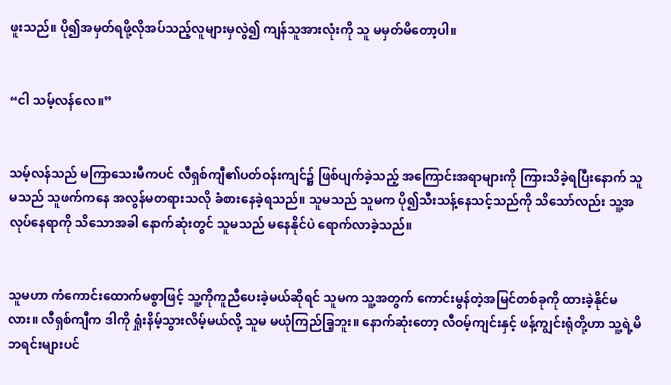ဖူးသည်။ ပို၍အမှတ်ရဖို့လိုအပ်သည့်လူများမှလွဲ၍ ကျန်သူအားလုံးကို သူ မမှတ်မိတော့ပါ။


“ငါ သမ့်လန်လေ။”


သမ့်လန်သည် မကြာသေးမီကပင် လီရှစ်ကျီ၏ပတ်ဝန်းကျင်၌ ဖြစ်ပျက်ခဲ့သည့် အကြောင်းအရာများကို ကြားသိခဲ့ရပြီးနောက် သူမသည် သူဖက်ကနေ အလွန်မတရားသလို ခံစားနေခဲ့ရသည်။ သူမသည် သူမက ပို၍သီးသန့်နေသင့်သည်ကို သိသော်လည်း သူ့အလုပ်နေရာကို သိသောအခါ နောက်ဆုံးတွင် သူမသည် မနေနိုင်ပဲ ‌ရောက်လာခဲ့သည်။


သူမဟာ ကံကောင်းထောက်မစွာဖြင့် သူ့ကိုကူညီပေးခဲ့မယ်ဆိုရင် သူမက သူ့အတွက် ကောင်းမွန်တဲ့အမြင်တစ်ခုကို ထားခဲ့နိုင်မလား။ လီရှစ်ကျီက ဒါကို ရှုံးနိမ့်သွားလိမ့်မယ်လို့ သူမ မယုံကြည်ခြ့ဘူး။ နောက်ဆုံးတော့ လီဝမ့်ကျင်းနှင့် ဖန့်ကျွင်းရုံတို့ဟာ သူ့ရဲ့မိဘရင်းများပင်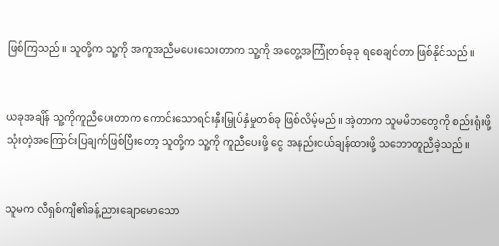ဖြစ်ကြသည်။ သူတို့က သူ့ကို အကူအညီမပေးသေးတာက သူ့ကို အတွေ့အကြုံတစ်ခုခု ရစေချင်တာ ဖြစ်နိုင်သည်။


ယခုအချိန် သူ့ကိုကူညီပေးတာက ကောင်းသောရင်းနှီးမြှုပ်နှံမှုတစ်ခု ဖြစ်လိမ့်မည်။ အဲ့တာက သူမမိဘတွေကို စည်းရုံးဖို့သုံးတဲ့အကြောင်းပြချက်ဖြစ်ပြီးတော့ သူတို့က သူ့ကို ကူညီပေးဖို့ ငွေ အနည်းငယ်ချန်ထားဖို့ သဘောတူညီခဲ့သည်။


သူမက လီရှစ်ကျီ၏ခန့်ညားချောမောသော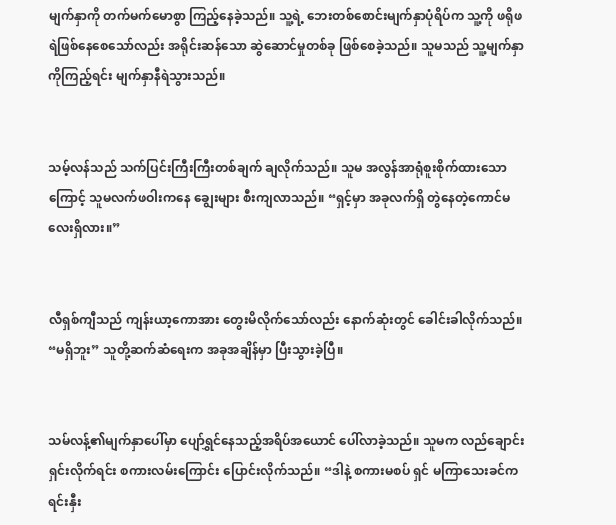မျက်နှာကို တက်မက်မောစွာ ကြည့်နေခဲ့သည်။ သူ့ရဲ့ ဘေးတစ်စောင်းမျက်နှာပုံရိပ်က သူ့ကို ဖရိုဖရဲဖြစ်နေစေသော်လည်း အရိုင်းဆန်သော ဆွဲဆောင်မှုတစ်ခု ဖြစ်စေခဲ့သည်။ သူမသည် သူ့မျက်နှာကိုကြည့်ရင်း မျက်နှာနီရဲသွားသည်။


သမ့်လန်သည် သက်ပြင်းကြီးကြီးတစ်ချက် ချလိုက်သည်။ သူမ အလွန်အာရုံစူးစိုက်ထားသောကြောင့် သူမလက်ဖဝါးကနေ ချွေးများ စီးကျလာသည်။ “ရှင့်မှာ အခုလက်ရှိ တွဲနေတဲ့ကောင်မလေးရှိလား။”


လီရှစ်ကျီသည် ကျန်းယာ့ကောအား တွေးမိလိုက်သော်လည်း နောက်ဆုံးတွင် ခေါင်းခါလိုက်သည်။ “မရှိဘူး” သူတို့ဆက်ဆံရေးက အခုအချိန်မှာ ပြီးသွားခဲ့ပြီ။


သမ်လန့်၏မျက်နှာပေါ်မှာ ပျော်ရွှင်နေသည့်အရိပ်အယောင် ပေါ်လာခဲ့သည်။ သူမက လည်ချောင်းရှင်းလိုက်ရင်း စကားလမ်းကြောင်း ပြောင်းလိုက်သည်။ “ဒါနဲ့ စကားမစပ် ရှင် မကြာသေးခင်က ရင်းနှီး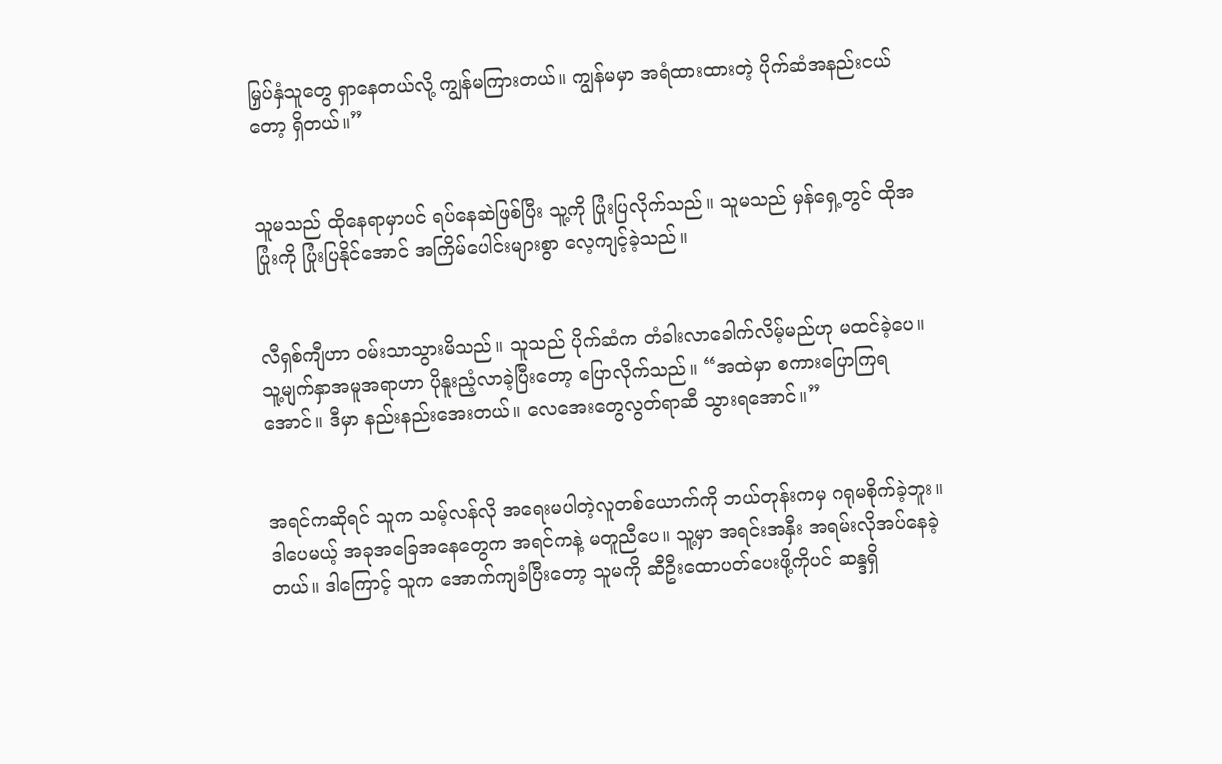မြှပ်နှံသူတွေ ရှာနေတယ်လို့ ကျွန်မကြားတယ်။ ကျွန်မမှာ အရံထားထားတဲ့ ပိုက်ဆံအနည်းငယ်တော့ ရှိတယ်။”


သူမသည် ထိုနေရာမှာပင် ရပ်နေဆဲဖြစ်ပြီး သူ့ကို ပြုံးပြလိုက်သည်။ သူမသည် မှန်ရှေ့တွင် ထိုအပြုံးကို ပြုံးပြနိုင်အောင် အကြိမ်ပေါင်းများစွာ လေ့ကျင့်ခဲ့သည်။


လီရှစ်ကျီဟာ ဝမ်းသာသွားမိသည်။ သူသည် ပိုက်ဆံက တံခါးလာခေါက်လိမ့်မည်ဟု မထင်ခဲ့ပေ။ သူ့မျက်နှာအမူအရာဟာ ပိုနူးညံ့လာခဲ့ပြီးတော့ ပြောလိုက်သည်။ “အထဲမှာ စကားပြောကြရအောင်။ ဒီမှာ နည်းနည်းအေးတယ်။ လေအေးတွေလွတ်ရာဆီ သွားရအောင်။”


အရင်ကဆိုရင် သူက သမ့်လန်လို အရေးမပါတဲ့လူတစ်ယောက်ကို ဘယ်တုန်းကမှ ဂရုမစိုက်ခဲ့ဘူး။ ဒါပေမယ့် အခုအခြေအနေတွေက အရင်ကနဲ့ မတူညီပေ။ သူ့မှာ အရင်းအနှီး အရမ်းလိုအပ်နေခဲ့တယ်။ ဒါကြောင့် သူက အောက်ကျခံပြီးတော့ သူမကို ဆီဦးထောပတ်ပေးဖို့ကိုပင် ဆန္ဒရှိ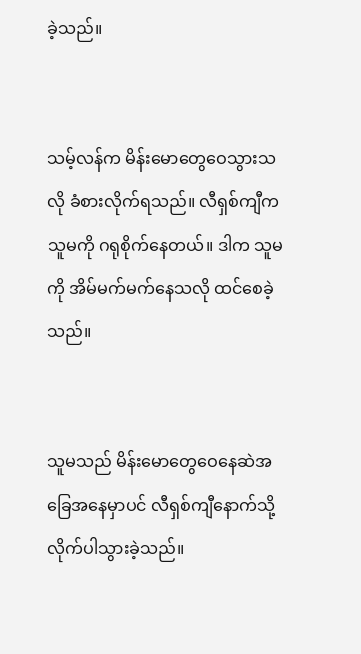ခဲ့သည်။


သမ့်လန်က မိန်းမောတွေဝေသွားသလို ခံစားလိုက်ရသည်။ လီရှစ်ကျီက သူမကို ဂရုစိုက်နေတယ်။ ဒါက သူမကို အိမ်မက်မက်နေသလို ထင်စေခဲ့သည်။


သူမသည် မိန်းမောတွေဝေနေဆဲအခြေအနေမှာပင် လီရှစ်ကျီနောက်သို့ လိုက်ပါသွားခဲ့သည်။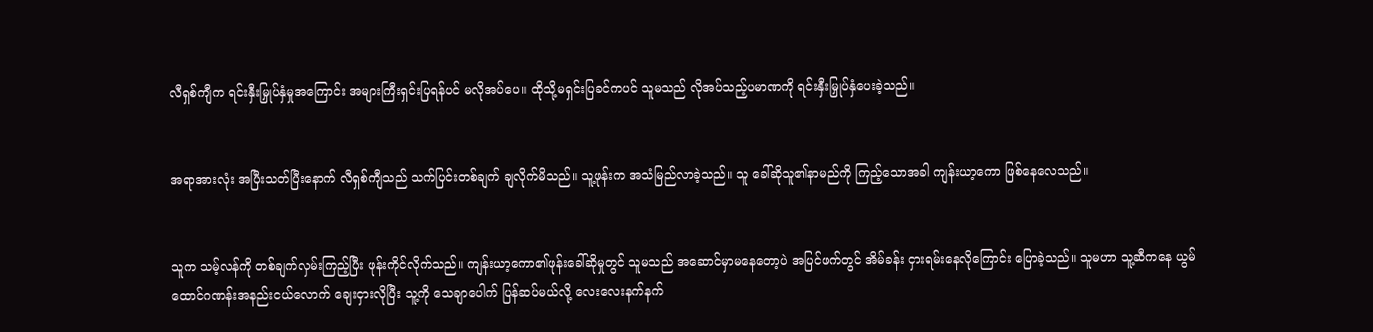လီရှစ်ကျီက ရင်းနှီးမြှုပ်နှံမှုအကြောင်း အများကြီးရှင်းပြရန်ပင် မလိုအပ်ပေ။ ထိုသို့မရှင်းပြခင်ကပင် သူမသည် လိုအပ်သည့်ပမာဏကို ရင်းနှီးမြှုပ်နှံပေးခဲ့သည်။


အရာအားလုံး အပြီးသတ်ပြီးနောက် လီရှစ်ကျီသည် သက်ပြင်းတစ်ချက် ချလိုက်မိသည်။ သူ့ဖုန်းက အသံမြည်လာခဲ့သည်။ သူ ခေါ်ဆိုသူ၏နာမည်ကို ကြည့်သောအခါ ကျန်းယာ့ကော ဖြစ်နေလေသည်။


သူက သမ့်လန်ကို တစ်ချက်လှမ်းကြည့်ပြီး ဖုန်းကိုင်လိုက်သည်။ ကျန်းယာ့ကော၏ဖုန်းခေါ်ဆိုမှုတွင် သူမသည် အဆောင်မှာမနေတော့ပဲ အပြင်ဖက်တွင် အိမ်ခန်း ငှားရမ်းနေလိုကြောင်း ပြောခဲ့သည်။ သူမဟာ သူ့ဆီကနေ ယွမ်ထောင်ဂဏန်းအနည်းငယ်လောက် ချေးငှားလိုပြီး သူ့ကို သေချာပေါက် ပြန်ဆပ်မယ်လို့ လေးလေးနက်နက်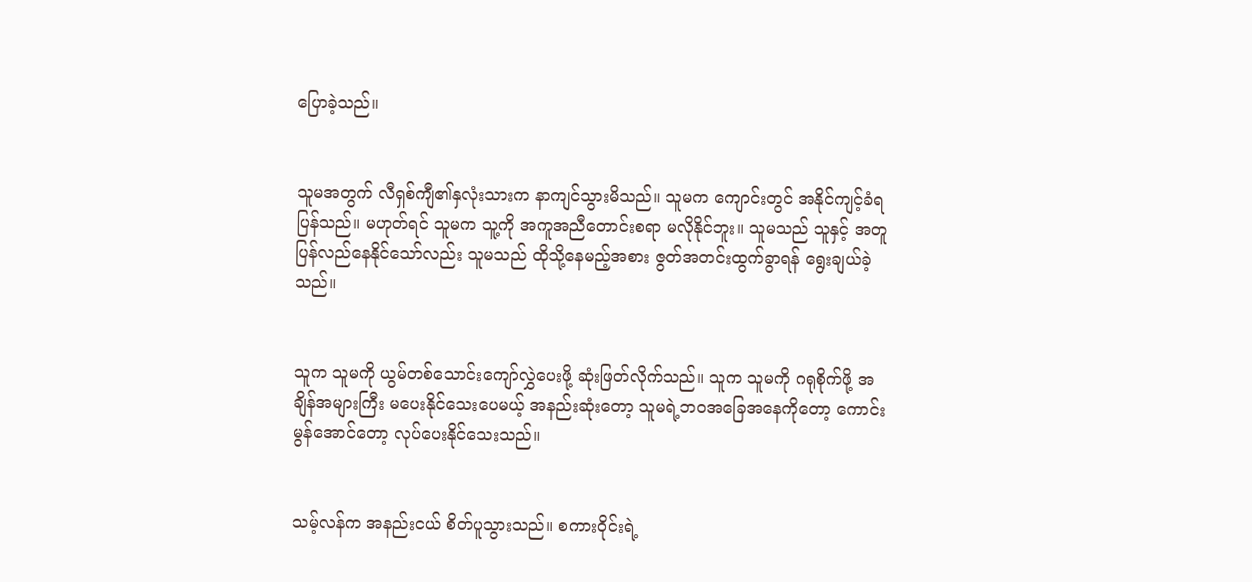ပြောခဲ့သည်။


သူမအတွက် လီရှစ်ကျီ၏နှလုံးသားက နာကျင်သွားမိသည်။ သူမက ကျောင်းတွင် အနိုင်ကျင့်ခံရပြန်သည်။ မဟုတ်ရင် သူမက သူ့ကို အကူအညီတောင်းစရာ မလိုနိုင်ဘူး။ သူမသည် သူနှင့် အတူပြန်လည်နေနိုင်သော်လည်း သူမသည် ထိုသို့နေမည့်အစား ဇွတ်အတင်းထွက်ခွာရန် ရွေးချယ်ခဲ့သည်။


သူက သူမကို ယွမ်တစ်သောင်း‌‌ကျော်လွှဲပေးဖို့ ဆုံးဖြတ်လိုက်သည်။ သူက သူမကို ဂရုစိုက်ဖို့ အချိန်အများကြီး မပေးနိုင်သေးပေမယ့် အနည်းဆုံးတော့ သူမရဲ့ဘဝအခြေအနေကိုတော့ ကောင်းမွန်အောင်တော့ လုပ်ပေးနိုင်သေးသည်။


သမ့်လန်က အနည်းငယ် စိတ်ပူသွားသည်။ စကားဝိုင်းရဲ့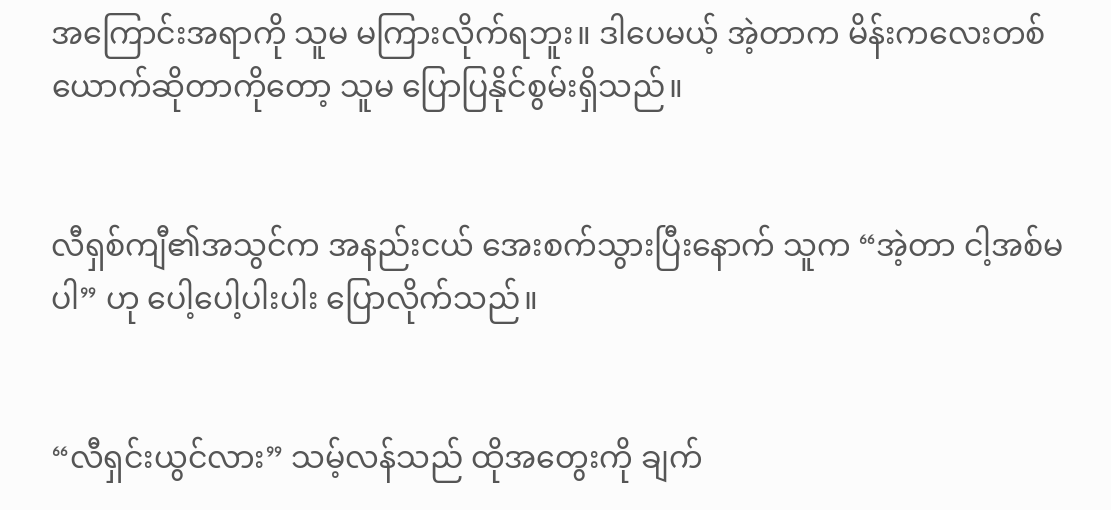အကြောင်းအရာကို သူမ မကြားလိုက်ရဘူး။ ဒါပေမယ့် အဲ့တာက မိန်းကလေးတစ်ယောက်ဆိုတာကို‌တော့ သူမ ပြောပြနိုင်စွမ်းရှိသည်။


လီရှစ်ကျီ၏အသွင်က အနည်းငယ် အေးစက်သွားပြီးနောက် သူက “အဲ့တာ ငါ့အစ်မပါ” ဟု ပေါ့ပေါ့ပါးပါး ပြောလိုက်သည်။


“လီရှင်းယွင်လား” သမ့်လန်သည် ထိုအတွေးကို ချက်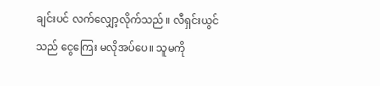ချင်းပင် လက်လျှော့လိုက်သည်။ လီရှင်းယွင်သည် ငွေကြေး မလိုအပ်ပေ။ သူမကို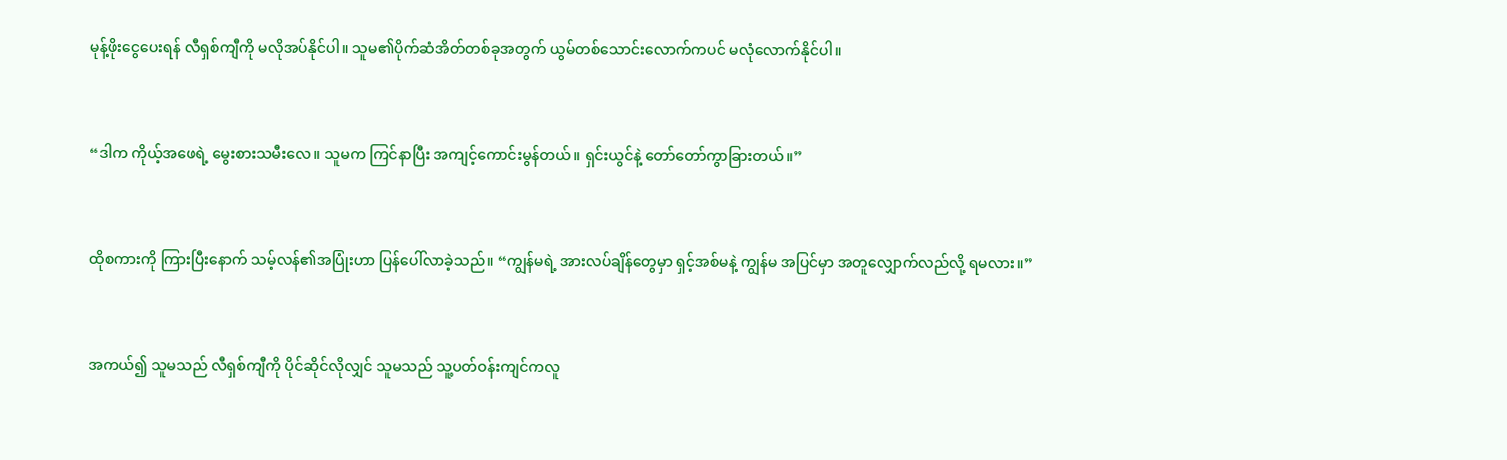မုန့်ဖိုးငွေပေးရန် လီရှစ်ကျီကို မလိုအပ်နိုင်ပါ။ သူမ၏ပိုက်ဆံအိတ်တစ်ခုအတွက် ယွမ်တစ်သောင်းလောက်ကပင် မလုံလောက်နိုင်ပါ။


“ဒါက ကိုယ့်အဖေရဲ့ မွေးစားသမီးလေ။ သူမက ကြင်နာပြီး အကျင့်ကောင်းမွန်တယ်။ ရှင်းယွင်နဲ့ တော်တော်ကွာခြားတယ်။”


ထိုစကားကို ကြားပြီးနောက် သမ့်လန်၏အပြုံးဟာ ပြန်ပေါ်လာခဲ့သည်။ “ကျွန်မရဲ့ အားလပ်ချိန်တွေမှာ ရှင့်အစ်မနဲ့ ကျွန်မ အပြင်မှာ အတူလျှောက်လည်လို့ ရမလား။”


အကယ်၍ သူမသည် လီရှစ်ကျီကို ပိုင်ဆိုင်လိုလျှင် သူမသည် သူ့ပတ်ဝန်းကျင်ကလူ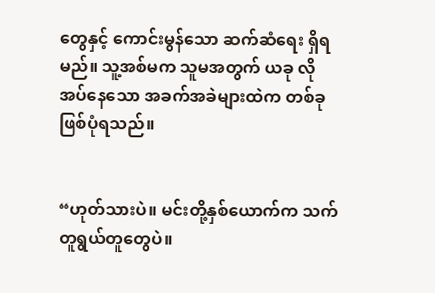တွေနှင့် ကောင်းမွန်သော ဆက်ဆံရေး ရှိရမည်။ သူ့အစ်မက သူမအတွက် ယခု လိုအပ်နေသော အခက်အခဲများထဲက တစ်ခု ဖြစ်ပုံရသည်။


“ဟုတ်သားပဲ။ မင်းတို့နှစ်ယောက်က သက်တူရွယ်တူတွေပဲ။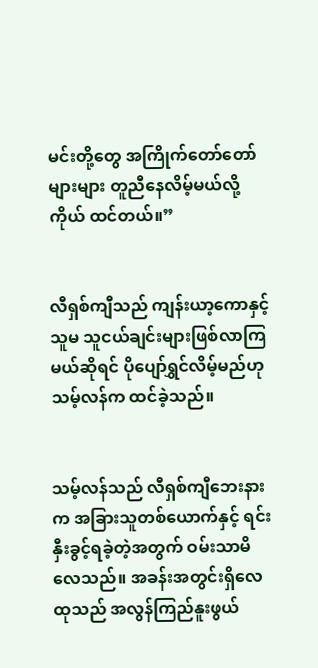မင်းတို့တွေ အကြိုက်တော်တော်များများ တူညီနေလိမ့်မယ်လို့ ကိုယ် ထင်တယ်။”


လီရှစ်ကျီသည် ကျန်းယာ့ကောနှင့် သူမ သူငယ်ချင်းများဖြစ်လာကြမယ်ဆိုရင် ပိုပျော်ရွှင်လိမ့်မည်ဟု သမ့်လန်က ထင်ခဲ့သည်။


သမ့်လန်သည် လီရှစ်ကျီဘေးနားက အခြားသူတစ်ယောက်နှင့် ရင်းနှီးခွင့်ရခဲ့တဲ့အတွက် ဝမ်းသာမိလေသည်။ အခန်းအတွင်းရှိလေထုသည် အလွန်ကြည်နူးဖွယ်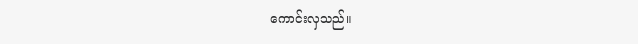ကောင်းလှသည်။